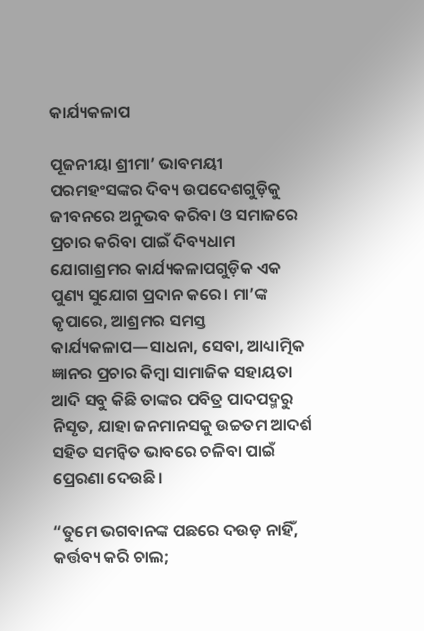କାର୍ଯ୍ୟକଳାପ

ପୂଜନୀୟା ଶ୍ରୀମା’ ଭାବମୟୀ ପରମହଂସଙ୍କର ଦିବ୍ୟ ଉପଦେଶଗୁଡ଼ିକୁ ଜୀବନରେ ଅନୁଭବ କରିବା ଓ ସମାଜରେ ପ୍ରଚାର କରିବା ପାଇଁ ଦିବ୍ୟଧାମ ଯୋଗାଶ୍ରମର କାର୍ଯ୍ୟକଳାପଗୁଡ଼ିକ ଏକ ପୁଣ୍ୟ ସୁଯୋଗ ପ୍ରଦାନ କରେ। ମା’ଙ୍କ କୃପାରେ, ଆଶ୍ରମର ସମସ୍ତ କାର୍ଯ୍ୟକଳାପ—ସାଧନା, ସେବା, ଆଧ୍ୟାତ୍ମିକ ଜ୍ଞାନର ପ୍ରଚାର କିମ୍ବା ସାମାଜିକ ସହାୟତା ଆଦି ସବୁ କିଛି ତାଙ୍କର ପବିତ୍ର ପାଦପଦ୍ମରୁ ନିସୃତ, ଯାହା ଜନମାନସକୁ ଉଚ୍ଚତମ ଆଦର୍ଶ ସହିତ ସମନ୍ବିତ ଭାବରେ ଚଳିବା ପାଇଁ ପ୍ରେରଣା ଦେଉଛି।

“ତୁମେ ଭଗବାନଙ୍କ ପଛରେ ଦଉଡ଼ ନାହିଁ,
କର୍ତ୍ତବ୍ୟ କରି ଚାଲ;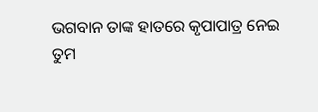ଭଗବାନ ତାଙ୍କ ହାତରେ କୃପାପାତ୍ର ନେଇ
ତୁମ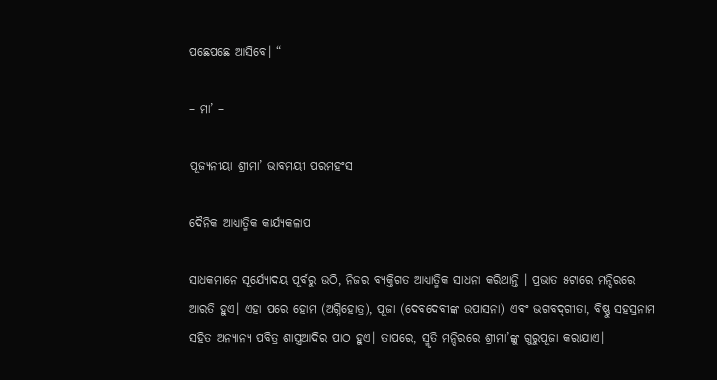ପଛେପଛେ ଆସିବେ। “

– ମା’ –

ପୂଜ୍ୟନୀୟା ଶ୍ରୀମା’ ଭାବମୟୀ ପରମହଂସ

ଦୈନିକ ଆଧ୍ୟାତ୍ମିକ କାର୍ଯ୍ୟକଳାପ

ସାଧକମାନେ ସୂର୍ଯ୍ୟୋଦୟ ପୂର୍ବରୁ ଉଠି, ନିଜର ବ୍ୟକ୍ତିଗତ ଆଧ୍ୟାତ୍ମିକ ସାଧନା କରିଥାନ୍ତି । ପ୍ରଭାତ ୫ଟାରେ ମନ୍ଦିରରେ ଆରତି ହୁଏ। ଏହା ପରେ ହୋମ (ଅଗ୍ନିହୋତ୍ର), ପୂଜା (ଦେବଦେବୀଙ୍କ ଉପାସନା) ଏବଂ ଭଗବଦ୍‌ଗୀତା, ବିଷ୍ଣୁ ସହସ୍ରନାମ ସହିତ ଅନ୍ୟାନ୍ୟ ପବିତ୍ର ଶାସ୍ତ୍ରଆଦିର ପାଠ ହୁଏ। ତାପରେ, ସ୍ମୃତି ମନ୍ଦିରରେ ଶ୍ରୀମା’ଙ୍କୁ ଗୁରୁପୂଜା କରାଯାଏ।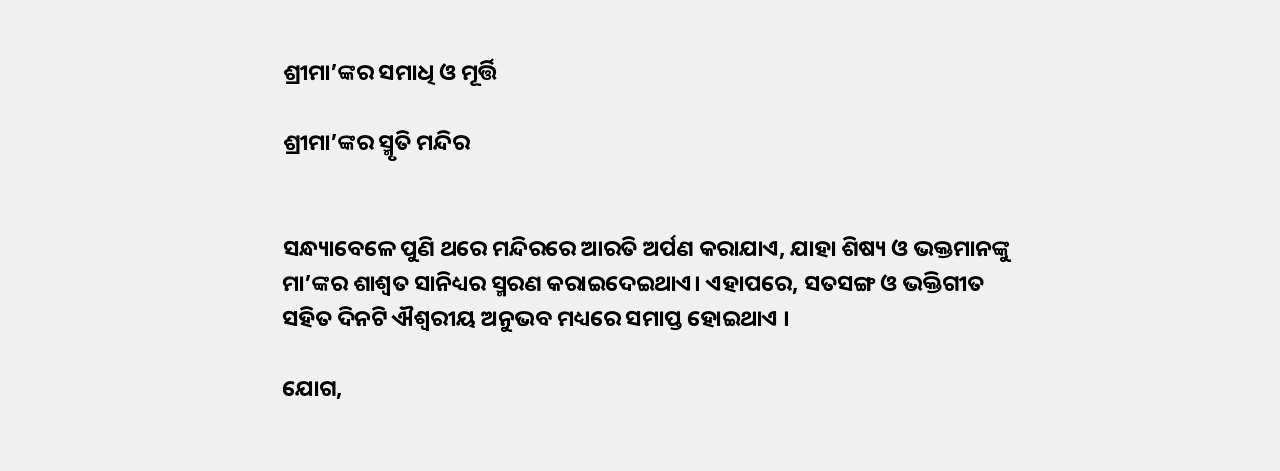ଶ୍ରୀମା’ଙ୍କର ସମାଧି ଓ ମୂର୍ତ୍ତି

ଶ୍ରୀମା’ଙ୍କର ସ୍ମୃତି ମନ୍ଦିର


ସନ୍ଧ୍ୟାବେଳେ ପୁଣି ଥରେ ମନ୍ଦିରରେ ଆରତି ଅର୍ପଣ କରାଯାଏ, ଯାହା ଶିଷ୍ୟ ଓ ଭକ୍ତମାନଙ୍କୁ ମା’ଙ୍କର ଶାଶ୍ୱତ ସାନିଧ୍ୟର ସ୍ମରଣ କରାଇଦେଇଥାଏ। ଏହାପରେ, ସତସଙ୍ଗ ଓ ଭକ୍ତିଗୀତ ସହିତ ଦିନଟି ଐଶ୍ୱରୀୟ ଅନୁଭବ ମଧ୍ୟରେ ସମାପ୍ତ ହୋଇଥାଏ ।

ଯୋଗ,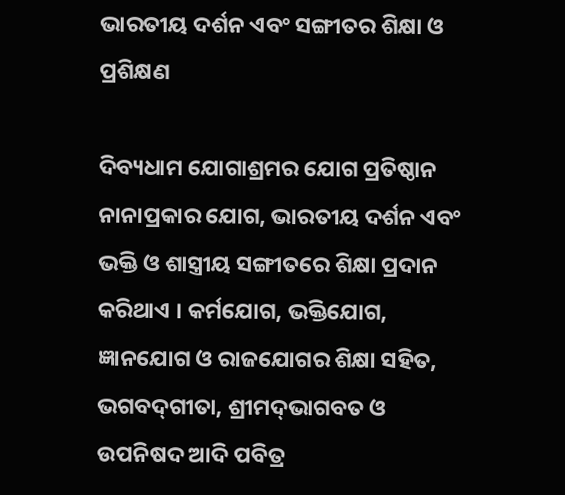ଭାରତୀୟ ଦର୍ଶନ ଏବଂ ସଙ୍ଗୀତର ଶିକ୍ଷା ଓ ପ୍ରଶିକ୍ଷଣ

ଦିବ୍ୟଧାମ ଯୋଗାଶ୍ରମର ଯୋଗ ପ୍ରତିଷ୍ଠାନ ନାନାପ୍ରକାର ଯୋଗ, ଭାରତୀୟ ଦର୍ଶନ ଏବଂ ଭକ୍ତି ଓ ଶାସ୍ତ୍ରୀୟ ସଙ୍ଗୀତରେ ଶିକ୍ଷା ପ୍ରଦାନ କରିଥାଏ । କର୍ମଯୋଗ, ଭକ୍ତିଯୋଗ, ଜ୍ଞାନଯୋଗ ଓ ରାଜଯୋଗର ଶିକ୍ଷା ସହିତ, ଭଗବଦ୍‌ଗୀତା, ଶ୍ରୀମଦ୍‌ଭାଗବତ ଓ ଉପନିଷଦ ଆଦି ପବିତ୍ର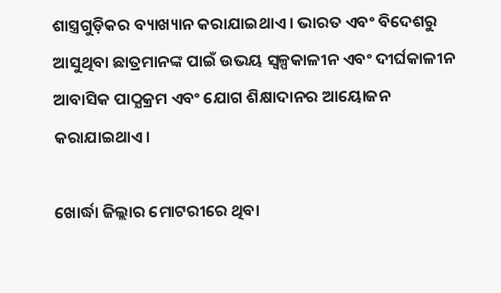ଶାସ୍ତ୍ରଗୁଡ଼ିକର ବ୍ୟାଖ୍ୟାନ କରାଯାଇଥାଏ । ଭାରତ ଏବଂ ବିଦେଶରୁ ଆସୁଥିବା ଛାତ୍ରମାନଙ୍କ ପାଇଁ ଉଭୟ ସ୍ୱଳ୍ପକାଳୀନ ଏବଂ ଦୀର୍ଘକାଳୀନ ଆବାସିକ ପାଠ୍ଯକ୍ରମ ଏବଂ ଯୋଗ ଶିକ୍ଷାଦାନର ଆୟୋଜନ କରାଯାଇଥାଏ।

ଖୋର୍ଦ୍ଧା ଜିଲ୍ଲାର ମୋଟରୀରେ ଥିବା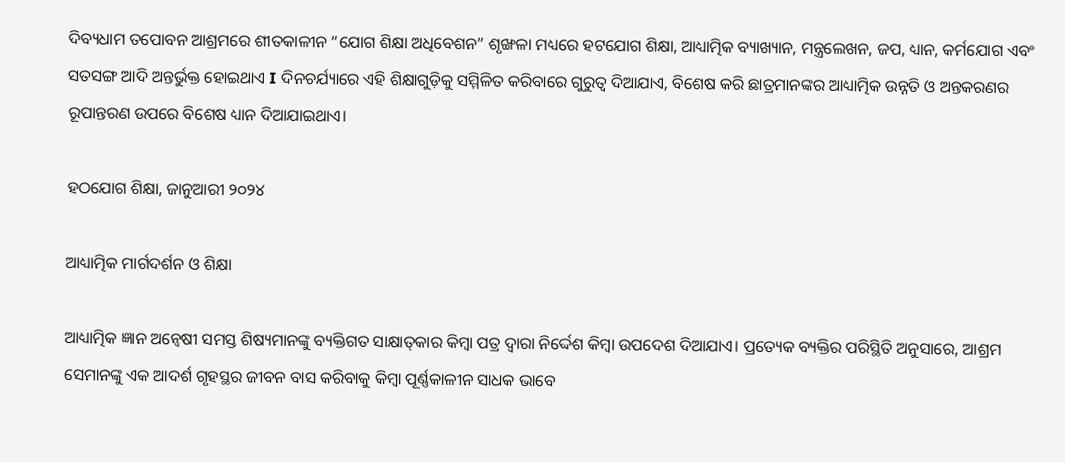ଦିବ୍ୟଧାମ ତପୋବନ ଆଶ୍ରମରେ ଶୀତକାଳୀନ “ଯୋଗ ଶିକ୍ଷା ଅଧିବେଶନ” ଶୃଙ୍ଖଳା ମଧ୍ୟରେ ହଟଯୋଗ ଶିକ୍ଷା, ଆଧ୍ୟାତ୍ମିକ ବ୍ୟାଖ୍ୟାନ, ମନ୍ତ୍ରଲେଖନ, ଜପ, ଧ୍ୟାନ, କର୍ମଯୋଗ ଏବଂ ସତସଙ୍ଗ ଆଦି ଅନ୍ତର୍ଭୁକ୍ତ ହୋଇଥାଏ I ଦିନଚର୍ଯ୍ୟାରେ ଏହି ଶିକ୍ଷାଗୁଡ଼ିକୁ ସମ୍ମିଳିତ କରିବାରେ ଗୁରୁତ୍ୱ ଦିଆଯାଏ, ବିଶେଷ କରି ଛାତ୍ରମାନଙ୍କର ଆଧ୍ୟାତ୍ମିକ ଉନ୍ନତି ଓ ଅନ୍ତକରଣର ରୂପାନ୍ତରଣ ଉପରେ ବିଶେଷ ଧ୍ୟାନ ଦିଆଯାଇଥାଏ।

ହଠଯୋଗ ଶିକ୍ଷା, ଜାନୁଆରୀ ୨୦୨୪

ଆଧ୍ୟାତ୍ମିକ ମାର୍ଗଦର୍ଶନ ଓ ଶିକ୍ଷା

ଆଧ୍ୟାତ୍ମିକ ଜ୍ଞାନ ଅନ୍ବେଷୀ ସମସ୍ତ ଶିଷ୍ୟମାନଙ୍କୁ ବ୍ୟକ୍ତିଗତ ସାକ୍ଷାତ୍‌କାର କିମ୍ବା ପତ୍ର ଦ୍ୱାରା ନିର୍ଦ୍ଦେଶ କିମ୍ବା ଉପଦେଶ ଦିଆଯାଏ। ପ୍ରତ୍ୟେକ ବ୍ୟକ୍ତିର ପରିସ୍ଥିତି ଅନୁସାରେ, ଆଶ୍ରମ ସେମାନଙ୍କୁ ଏକ ଆଦର୍ଶ ଗୃହସ୍ଥର ଜୀବନ ବାସ କରିବାକୁ କିମ୍ବା ପୂର୍ଣ୍ଣକାଳୀନ ସାଧକ ଭାବେ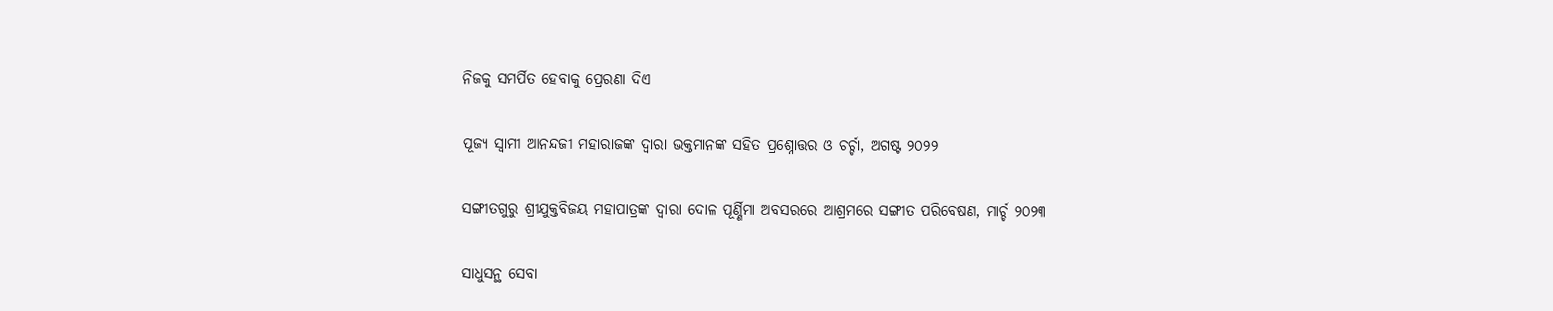ନିଜକୁ ସମର୍ପିତ ହେବାକୁ ପ୍ରେରଣା ଦିଏ

ପୂଜ୍ୟ ସ୍ୱାମୀ ଆନନ୍ଦଜୀ ମହାରାଜଙ୍କ ଦ୍ୱାରା ଭକ୍ତମାନଙ୍କ ସହିତ ପ୍ରଶ୍ନୋତ୍ତର ଓ ଚର୍ଚ୍ଚା, ଅଗଷ୍ଟ ୨୦୨୨

ସଙ୍ଗୀତଗୁରୁ ଶ୍ରୀଯୁକ୍ତବିଜୟ ମହାପାତ୍ରଙ୍କ ଦ୍ୱାରା ଦୋଳ ପୂର୍ଣ୍ଣିମା ଅବସରରେ ଆଶ୍ରମରେ ସଙ୍ଗୀତ ପରିବେଷଣ, ମାର୍ଚ୍ଚ ୨୦୨୩

ସାଧୁସନ୍ଥ ସେବା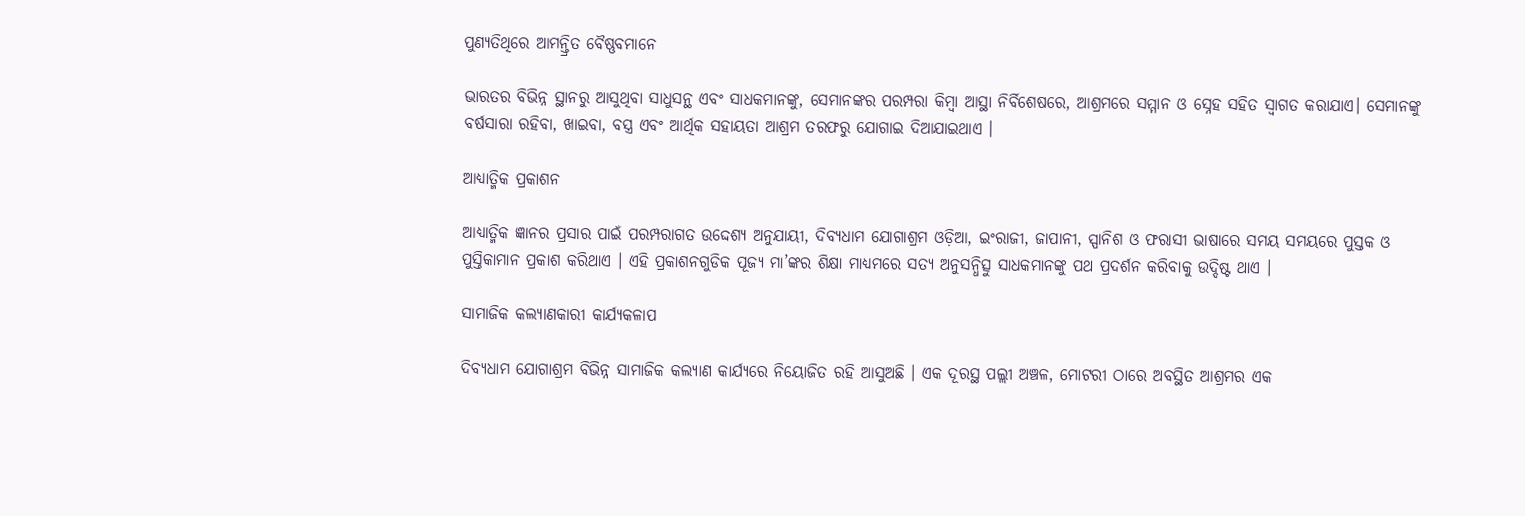ପୁଣ୍ୟତିଥିରେ ଆମନ୍ତ୍ରିତ ବୈଷ୍ଣବମାନେ

ଭାରତର ବିଭିନ୍ନ ସ୍ଥାନରୁ ଆସୁଥିବା ସାଧୁସନ୍ଥ ଏବଂ ସାଧକମାନଙ୍କୁ, ସେମାନଙ୍କର ପରମ୍ପରା କିମ୍ବା ଆସ୍ଥା ନିର୍ବିଶେଷରେ, ଆଶ୍ରମରେ ସମ୍ମାନ ଓ ସ୍ନେହ ସହିତ ସ୍ୱାଗତ କରାଯାଏ। ସେମାନଙ୍କୁ ବର୍ଷସାରା ରହିବା, ଖାଇବା, ବସ୍ତ୍ର ଏବଂ ଆର୍ଥିକ ସହାୟତା ଆଶ୍ରମ ତରଫରୁ ଯୋଗାଇ ଦିଆଯାଇଥାଏ ।

ଆଧ୍ୟାତ୍ମିକ ପ୍ରକାଶନ

ଆଧ୍ୟାତ୍ମିକ ଜ୍ଞାନର ପ୍ରସାର ପାଇଁ ପରମ୍ପରାଗତ ଉଦ୍ଦେଶ୍ୟ ଅନୁଯାୟୀ, ଦିବ୍ୟଧାମ ଯୋଗାଶ୍ରମ ଓଡ଼ିଆ, ଇଂରାଜୀ, ଜାପାନୀ, ସ୍ପାନିଶ ଓ ଫରାସୀ ଭାଷାରେ ସମୟ ସମୟରେ ପୁସ୍ତକ ଓ ପୁସ୍ତିକାମାନ ପ୍ରକାଶ କରିଥାଏ । ଏହି ପ୍ରକାଶନଗୁଡିକ ପୂଜ୍ୟ ମା’ଙ୍କର ଶିକ୍ଷା ମାଧ୍ୟମରେ ସତ୍ୟ ଅନୁସନ୍ଧିତ୍ସୁ ସାଧକମାନଙ୍କୁ ପଥ ପ୍ରଦର୍ଶନ କରିବାକୁ ଉଦ୍ଦିଷ୍ଟ ଥାଏ ।

ସାମାଜିକ କଲ୍ୟାଣକାରୀ କାର୍ଯ୍ୟକଳାପ

ଦିବ୍ୟଧାମ ଯୋଗାଶ୍ରମ ବିଭିନ୍ନ ସାମାଜିକ କଲ୍ୟାଣ କାର୍ଯ୍ୟରେ ନିୟୋଜିତ ରହି ଆସୁଅଛି । ଏକ ଦୂରସ୍ଥ ପଲ୍ଲୀ ଅଞ୍ଚଳ, ମୋଟରୀ ଠାରେ ଅବସ୍ଥିତ ଆଶ୍ରମର ଏକ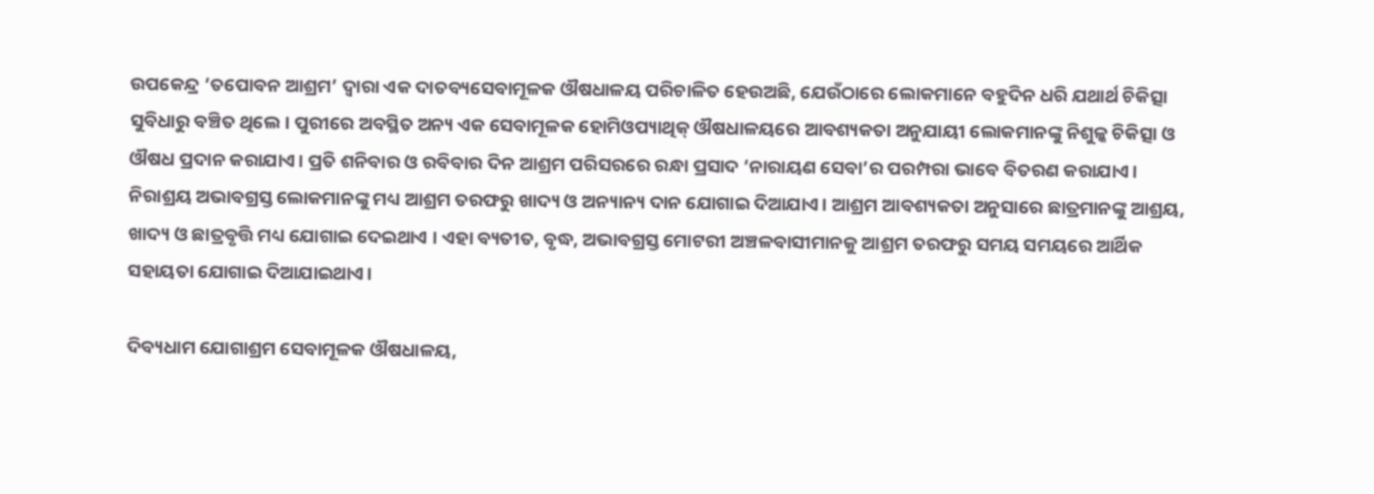ଉପକେନ୍ଦ୍ର ‘ତପୋବନ ଆଶ୍ରମ’ ଦ୍ୱାରା ଏକ ଦାତବ୍ୟସେବାମୂଳକ ଔଷଧାଳୟ ପରିଚାଳିତ ହେଉଅଛି, ଯେଉଁଠାରେ ଲୋକମାନେ ବହୁଦିନ ଧରି ଯଥାର୍ଥ ଚିକିତ୍ସା ସୁବିଧାରୁ ବଞ୍ଚିତ ଥିଲେ। ପୁରୀରେ ଅବସ୍ଥିତ ଅନ୍ୟ ଏକ ସେବାମୂଳକ ହୋମିଓପ୍ୟାଥିକ୍‌ ଔଷଧାଳୟରେ ଆବଶ୍ୟକତା ଅନୁଯାୟୀ ଲୋକମାନଙ୍କୁ ନିଶୁଳ୍କ ଚିକିତ୍ସା ଓ ଔଷଧ ପ୍ରଦାନ କରାଯାଏ। ପ୍ରତି ଶନିବାର ଓ ରବିବାର ଦିନ ଆଶ୍ରମ ପରିସରରେ ରନ୍ଧା ପ୍ରସାଦ ‘ନାରାୟଣ ସେବା’ର ପରମ୍ପରା ଭାବେ ବିତରଣ କରାଯାଏ। ନିରାଶ୍ରୟ ଅଭାବଗ୍ରସ୍ତ ଲୋକମାନଙ୍କୁ ମଧ୍ୟ ଆଶ୍ରମ ତରଫରୁ ଖାଦ୍ୟ ଓ ଅନ୍ୟାନ୍ୟ ଦାନ ଯୋଗାଇ ଦିଆଯାଏ। ଆଶ୍ରମ ଆବଶ୍ୟକତା ଅନୁସାରେ ଛାତ୍ରମାନଙ୍କୁ ଆଶ୍ରୟ, ଖାଦ୍ୟ ଓ ଛାତ୍ରବୃତ୍ତି ମଧ୍ୟ ଯୋଗାଇ ଦେଇଥାଏ । ଏହା ବ୍ୟତୀତ, ବୃଦ୍ଧ, ଅଭାବଗ୍ରସ୍ତ ମୋଟରୀ ଅଞ୍ଚଳବାସୀମାନକୁ ଆଶ୍ରମ ତରଫରୁ ସମୟ ସମୟରେ ଆର୍ଥିକ ସହାୟତା ଯୋଗାଇ ଦିଆଯାଇଥାଏ।

ଦିବ୍ୟଧାମ ଯୋଗାଶ୍ରମ ସେବାମୂଳକ ଔଷଧାଳୟ,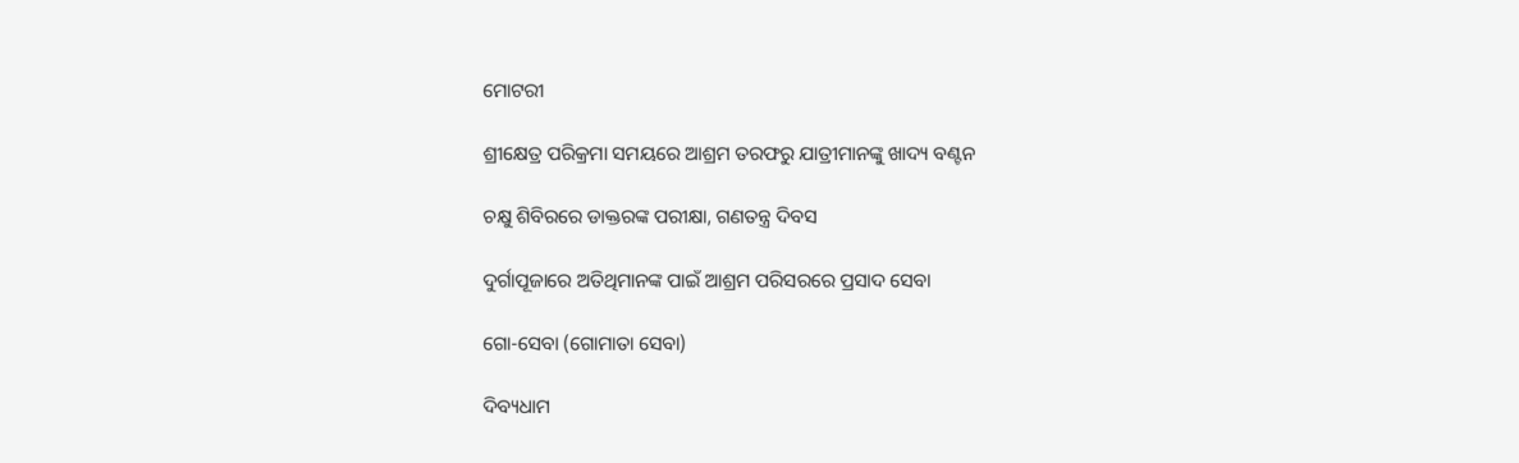ମୋଟରୀ

ଶ୍ରୀକ୍ଷେତ୍ର ପରିକ୍ରମା ସମୟରେ ଆଶ୍ରମ ତରଫରୁ ଯାତ୍ରୀମାନଙ୍କୁ ଖାଦ୍ୟ ବଣ୍ଟନ

ଚକ୍ଷୁ ଶିବିରରେ ଡାକ୍ତରଙ୍କ ପରୀକ୍ଷା, ଗଣତନ୍ତ୍ର ଦିବସ

ଦୁର୍ଗାପୂଜାରେ ଅତିଥିମାନଙ୍କ ପାଇଁ ଆଶ୍ରମ ପରିସରରେ ପ୍ରସାଦ ସେବା

ଗୋ-ସେବା (ଗୋମାତା ସେବା)

ଦିବ୍ୟଧାମ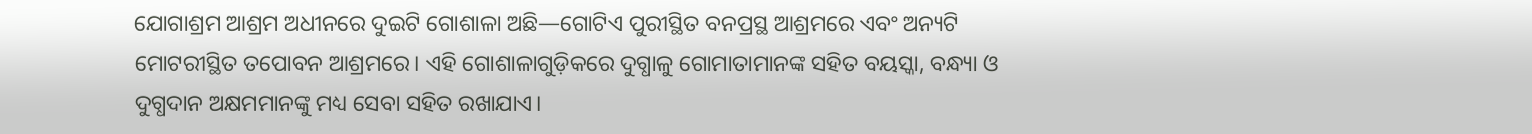ଯୋଗାଶ୍ରମ ଆଶ୍ରମ ଅଧୀନରେ ଦୁଇଟି ଗୋଶାଳା ଅଛି—ଗୋଟିଏ ପୁରୀସ୍ଥିତ ବନପ୍ରସ୍ଥ ଆଶ୍ରମରେ ଏବଂ ଅନ୍ୟଟି ମୋଟରୀସ୍ଥିତ ତପୋବନ ଆଶ୍ରମରେ। ଏହି ଗୋଶାଳାଗୁଡ଼ିକରେ ଦୁଗ୍ଧାଳୁ ଗୋମାତାମାନଙ୍କ ସହିତ ବୟସ୍କା, ବନ୍ଧ୍ୟା ଓ ଦୁଗ୍ଧଦାନ ଅକ୍ଷମମାନଙ୍କୁ ମଧ୍ୟ ସେବା ସହିତ ରଖାଯାଏ।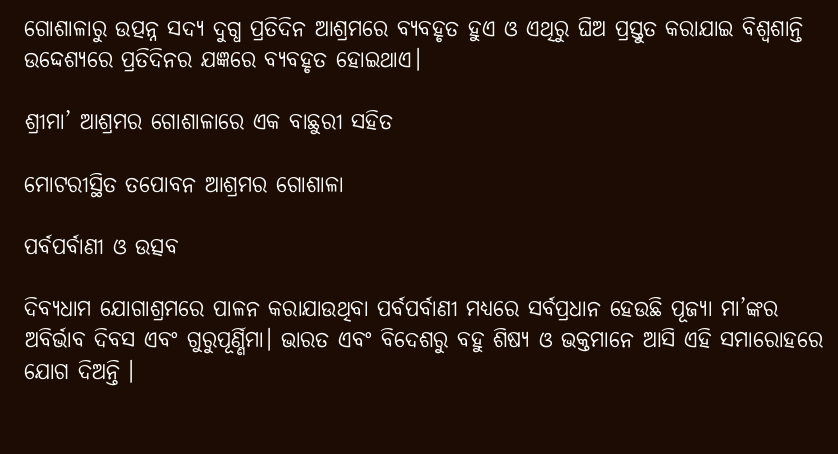ଗୋଶାଳାରୁ ଉତ୍ପନ୍ନ ସଦ୍ୟ ଦୁଗ୍ଧ ପ୍ରତିଦିନ ଆଶ୍ରମରେ ବ୍ୟବହୃତ ହୁଏ ଓ ଏଥିରୁ ଘିଅ ପ୍ରସ୍ତୁତ କରାଯାଇ ବିଶ୍ୱଶାନ୍ତି ଉଦ୍ଦେଶ୍ୟରେ ପ୍ରତିଦିନର ଯଜ୍ଞରେ ବ୍ୟବହୃତ ହୋଇଥାଏ।

ଶ୍ରୀମା’ ଆଶ୍ରମର ଗୋଶାଳାରେ ଏକ ବାଛୁରୀ ସହିତ

ମୋଟରୀସ୍ଥିତ ତପୋବନ ଆଶ୍ରମର ଗୋଶାଳା

ପର୍ବପର୍ବାଣୀ ଓ ଉତ୍ସବ

ଦିବ୍ୟଧାମ ଯୋଗାଶ୍ରମରେ ପାଳନ କରାଯାଉଥିବା ପର୍ବପର୍ବାଣୀ ମଧ୍ୟରେ ସର୍ବପ୍ରଧାନ ହେଉଛି ପୂଜ୍ୟା ମା’ଙ୍କର ଅବିର୍ଭାବ ଦିବସ ଏବଂ ଗୁରୁପୂର୍ଣ୍ଣିମା। ଭାରତ ଏବଂ ବିଦେଶରୁ ବହୁ ଶିଷ୍ୟ ଓ ଭକ୍ତମାନେ ଆସି ଏହି ସମାରୋହରେ ଯୋଗ ଦିଅନ୍ତି ।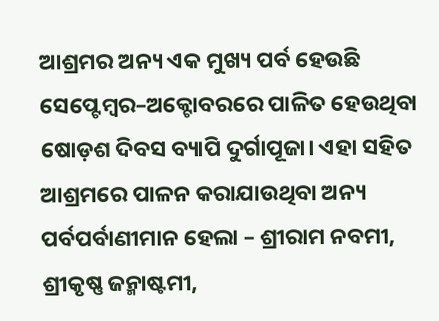ଆଶ୍ରମର ଅନ୍ୟ ଏକ ମୁଖ୍ୟ ପର୍ବ ହେଉଛି ସେପ୍ଟେମ୍ବର–ଅକ୍ଟୋବରରେ ପାଳିତ ହେଉଥିବା ଷୋଡ଼ଶ ଦିବସ ବ୍ୟାପି ଦୁର୍ଗାପୂଜା। ଏହା ସହିତ ଆଶ୍ରମରେ ପାଳନ କରାଯାଉଥିବା ଅନ୍ୟ ପର୍ବପର୍ବାଣୀମାନ ହେଲା – ଶ୍ରୀରାମ ନବମୀ, ଶ୍ରୀକୃଷ୍ଣ ଜନ୍ମାଷ୍ଟମୀ,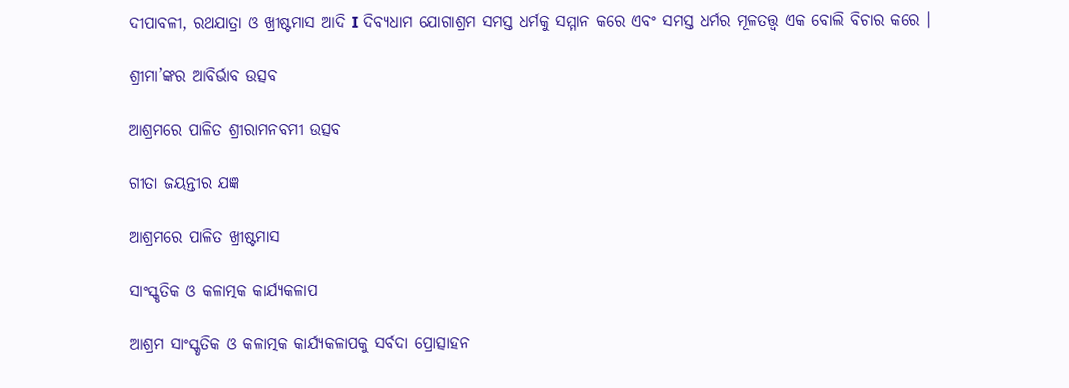ଦୀପାବଳୀ, ରଥଯାତ୍ରା ଓ ଖ୍ରୀଷ୍ଟମାସ ଆଦି I ଦିବ୍ୟଧାମ ଯୋଗାଶ୍ରମ ସମସ୍ତ ଧର୍ମକୁ ସମ୍ମାନ କରେ ଏବଂ ସମସ୍ତ ଧର୍ମର ମୂଳତତ୍ତ୍ୱ ଏକ ବୋଲି ବିଚାର କରେ ।

ଶ୍ରୀମା’ଙ୍କର ଆବିର୍ଭାବ ଉତ୍ସବ

ଆଶ୍ରମରେ ପାଳିତ ଶ୍ରୀରାମନବମୀ ଉତ୍ସବ

ଗୀତା ଜୟନ୍ତୀର ଯଜ୍ଞ

ଆଶ୍ରମରେ ପାଳିତ ଖ୍ରୀଷ୍ଟମାସ

ସାଂସ୍କୃତିକ ଓ କଳାତ୍ମକ କାର୍ଯ୍ୟକଳାପ

ଆଶ୍ରମ ସାଂସ୍କୃତିକ ଓ କଳାତ୍ମକ କାର୍ଯ୍ୟକଳାପକୁ ସର୍ବଦା ପ୍ରୋତ୍ସାହନ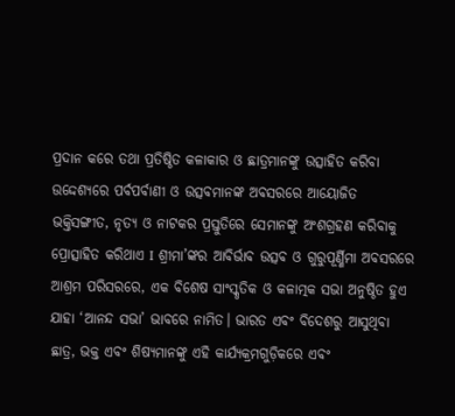ପ୍ରଦାନ କରେ ତଥା ପ୍ରତିଷ୍ଠିତ କଳାକାର ଓ ଛାତ୍ରମାନଙ୍କୁ ଉତ୍ସାହିତ କରିବା ଉଦ୍ଦେଶ୍ୟରେ ପର୍ବପର୍ବାଣୀ ଓ ଉତ୍ସବମାନଙ୍କ ଅବସରରେ ଆୟୋଜିତ ଭକ୍ତିସଙ୍ଗୀତ, ନୃତ୍ୟ ଓ ନାଟକର ପ୍ରସ୍ତୁତିରେ ସେମାନଙ୍କୁ ଅଂଶଗ୍ରହଣ କରିବାକୁ ପ୍ରୋତ୍ସାହିତ କରିଥାଏ I ଶ୍ରୀମା’ଙ୍କର ଆବିର୍ଭାବ ଉତ୍ସବ ଓ ଗୁରୁପୂର୍ଣ୍ଣିମା ଅବସରରେ ଆଶ୍ରମ ପରିସରରେ, ଏକ ବିଶେଷ ସାଂସ୍କୃତିକ ଓ କଳାତ୍ମକ ସଭା ଅନୁଷ୍ଠିତ ହୁଏ ଯାହା ‘ଆନନ୍ଦ ସଭା’ ଭାବରେ ନାମିତ। ଭାରତ ଏବଂ ବିଦେଶରୁ ଆସୁଥିବା ଛାତ୍ର, ଭକ୍ତ ଏବଂ ଶିଷ୍ୟମାନଙ୍କୁ ଏହି କାର୍ଯ୍ୟକ୍ରମଗୁଡ଼ିକରେ ଏବଂ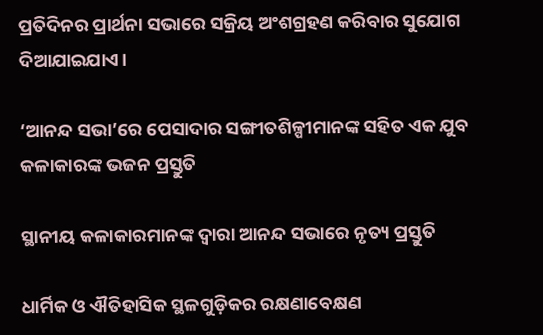ପ୍ରତିଦିନର ପ୍ରାର୍ଥନା ସଭାରେ ସକ୍ରିୟ ଅଂଶଗ୍ରହଣ କରିବାର ସୁଯୋଗ ଦିଆଯାଇଯାଏ।

‘ଆନନ୍ଦ ସଭା’ରେ ପେସାଦାର ସଙ୍ଗୀତଶିଳ୍ପୀମାନଙ୍କ ସହିତ ଏକ ଯୁବ କଳାକାରଙ୍କ ଭଜନ ପ୍ରସ୍ତୁତି

ସ୍ଥାନୀୟ କଳାକାରମାନଙ୍କ ଦ୍ୱାରା ଆନନ୍ଦ ସଭାରେ ନୃତ୍ୟ ପ୍ରସ୍ତୁତି

ଧାର୍ମିକ ଓ ଐତିହାସିକ ସ୍ଥଳଗୁଡ଼ିକର ରକ୍ଷଣାବେକ୍ଷଣ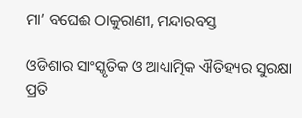ମା’ ବଘେଈ ଠାକୁରାଣୀ, ମନ୍ଦାରବସ୍ତ

ଓଡିଶାର ସାଂସ୍କୃତିକ ଓ ଆଧ୍ୟାତ୍ମିକ ଐତିହ୍ୟର ସୁରକ୍ଷା ପ୍ରତି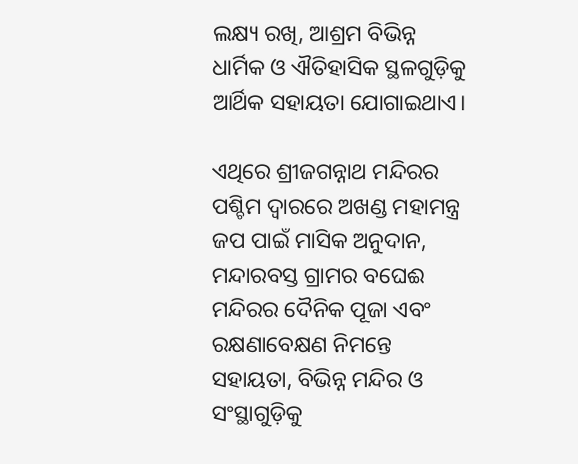ଲକ୍ଷ୍ୟ ରଖି, ଆଶ୍ରମ ବିଭିନ୍ନ ଧାର୍ମିକ ଓ ଐତିହାସିକ ସ୍ଥଳଗୁଡ଼ିକୁ ଆର୍ଥିକ ସହାୟତା ଯୋଗାଇଥାଏ।

ଏଥିରେ ଶ୍ରୀଜଗନ୍ନାଥ ମନ୍ଦିରର ପଶ୍ଚିମ ଦ୍ୱାରରେ ଅଖଣ୍ଡ ମହାମନ୍ତ୍ର ଜପ ପାଇଁ ମାସିକ ଅନୁଦାନ, ମନ୍ଦାରବସ୍ତ ଗ୍ରାମର ବଘେଈ ମନ୍ଦିରର ଦୈନିକ ପୂଜା ଏବଂ ରକ୍ଷଣାବେକ୍ଷଣ ନିମନ୍ତେ ସହାୟତା, ବିଭିନ୍ନ ମନ୍ଦିର ଓ ସଂସ୍ଥାଗୁଡ଼ିକୁ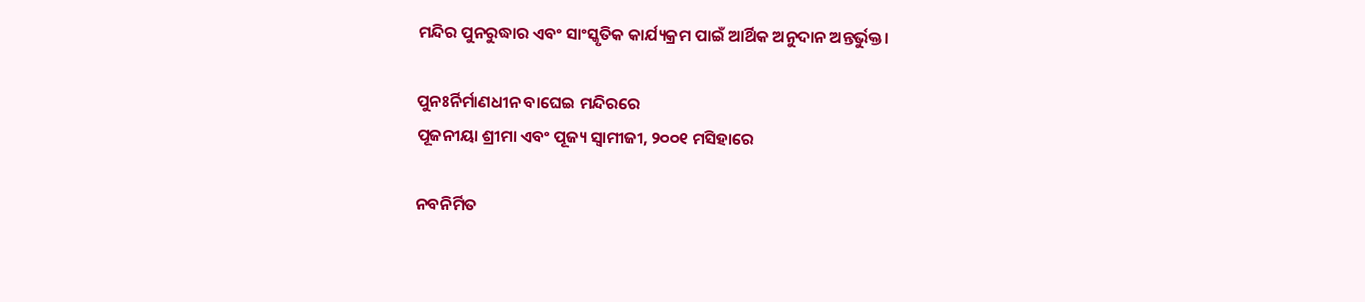ମନ୍ଦିର ପୁନରୁଦ୍ଧାର ଏବଂ ସାଂସ୍କୃତିକ କାର୍ଯ୍ୟକ୍ରମ ପାଇଁ ଆର୍ଥିକ ଅନୁଦାନ ଅନ୍ତର୍ଭୁକ୍ତ।

ପୁନଃର୍ନିର୍ମାଣଧୀନ ବାଘେଇ ମନ୍ଦିରରେ
ପୂଜନୀୟା ଶ୍ରୀମା ଏବଂ ପୂଜ୍ୟ ସ୍ୱାମୀଜୀ, ୨୦୦୧ ମସିହାରେ

ନବନିର୍ମିତ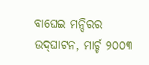ବାଘେଇ ମନ୍ଦିରର ଉଦ୍‌ଘାଟନ, ମାର୍ଚ୍ଚ ୨୦୦୩